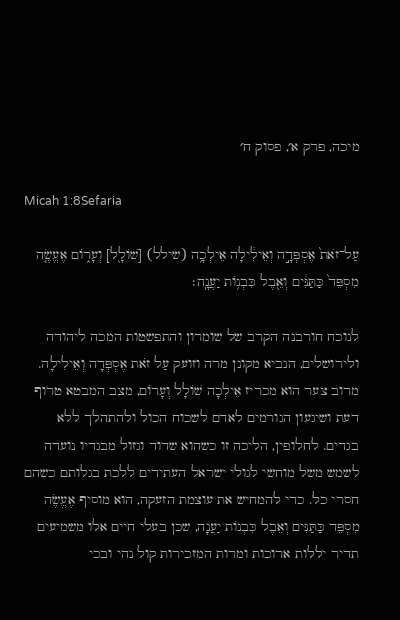מיכה, פרק א׳, פסוק ח׳

Micah 1:8Sefaria

עַל־זֹאת֙ אֶסְפְּדָ֣ה וְאֵילִ֔ילָה אֵילְכָ֥ה (שילל) [שׁוֹלָ֖ל] וְעָר֑וֹם אֶעֱשֶׂ֤ה מִסְפֵּד֙ כַּתַּנִּ֔ים וְאֵ֖בֶל כִּבְנ֥וֹת יַעֲנָֽה׃

לנוכח חורבנה הקרב של שומרון והתפשטות המכה ליהודה ולירושלים, הנביא מקונן מרה וזועק עַל זֹאת אֶסְפְּדָה וְאֵילִילָה. מרוב צער הוא מכריז אֵילְכָה שׁוֹלָל וְעָרוֹם, מצב המבטא טרוף דעת ושיגעון הגורמים לאדם לשכוח הכול ולהתהלך ללא בגדים. לחלופין, הליכה זו כשהוא שדוד וגזול מבגדיו נועדה לשמש משל מוחשי לגולי ישראל העתידים ללכת בגלותם כשהם חסרי כל. כדי להמחיש את עוצמת הזעקה, הוא מוסיף אֶעֱשֶׂה מִסְפֵּד כַּתַּנִּים וְאֵבֶל כִּבְנוֹת יַעֲנָה, שכן בעלי חיים אלו משמיעים תדיר יללות ארוכות ומרות המזכירות קול נהי ובכי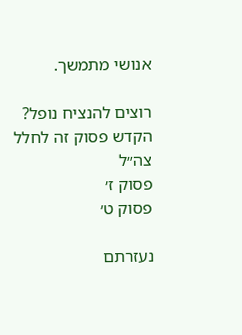אנושי מתמשך.

רוצים להנציח נופל?
הקדש פסוק זה לחלל צה״ל
פסוק ז׳
פסוק ט׳

נעזרתם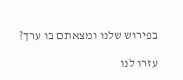בפירוש שלנו ומצאתם בו ערך?

עזרו לנו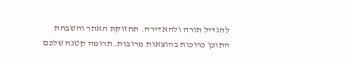להגדיל תורה ולהאדירה. תחזוקת האתר והשבחת התוכן כרוכות בהוצאות מרובות. תרומה קטנה שלכם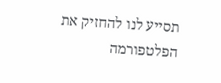תסייע לנו להחזיק את הפלטפורמה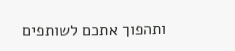ותהפוך אתכם לשותפים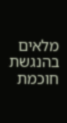מלאים בהנגשת חוכמת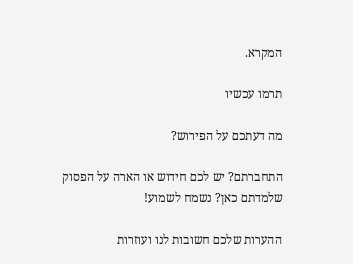המקרא.

תרמו עכשיו

מה דעתכם על הפירוש?

התחברתם? יש לכם חידוש או הארה על הפסוק שלמדתם כאן? נשמח לשמוע!

ההערות שלכם חשובות לנו ועוזרות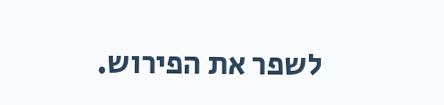לשפר את הפירוש.